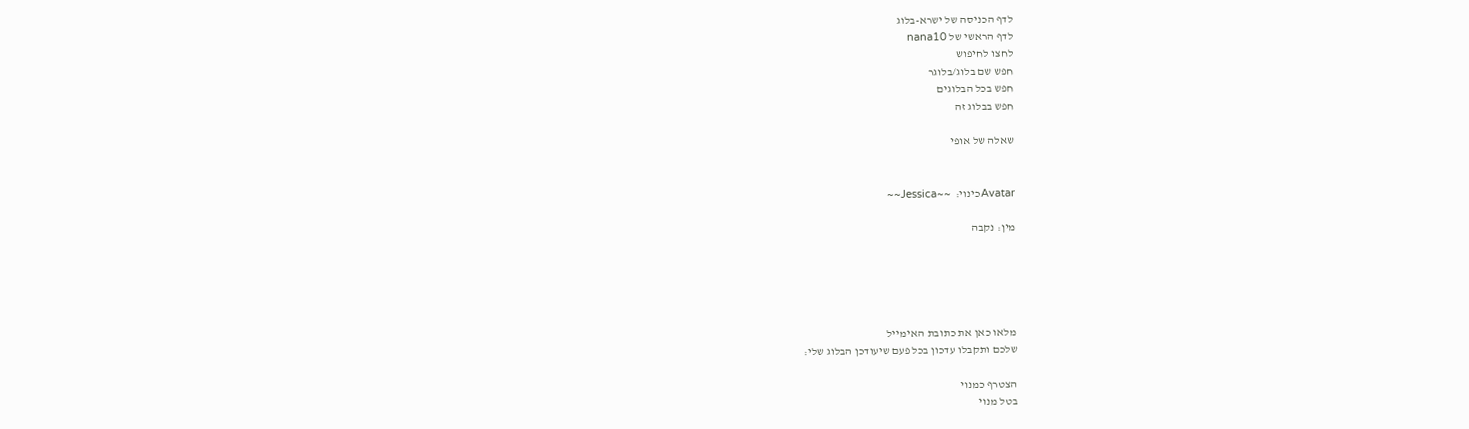לדף הכניסה של ישרא-בלוג
לדף הראשי של nana10
לחצו לחיפוש
חפש שם בלוג/בלוגר
חפש בכל הבלוגים
חפש בבלוג זה

שאלה של אופי


Avatarכינוי:  ~~Jessica~~

מין: נקבה





מלאו כאן את כתובת האימייל
שלכם ותקבלו עדכון בכל פעם שיעודכן הבלוג שלי:

הצטרף כמנוי
בטל מנוי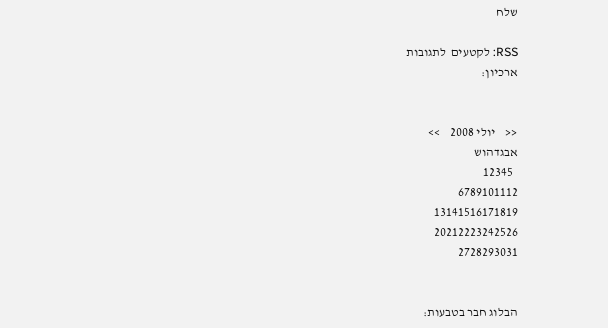שלח

RSS: לקטעים  לתגובות
ארכיון:


<<    יולי 2008    >>
אבגדהוש
  12345
6789101112
13141516171819
20212223242526
2728293031


הבלוג חבר בטבעות: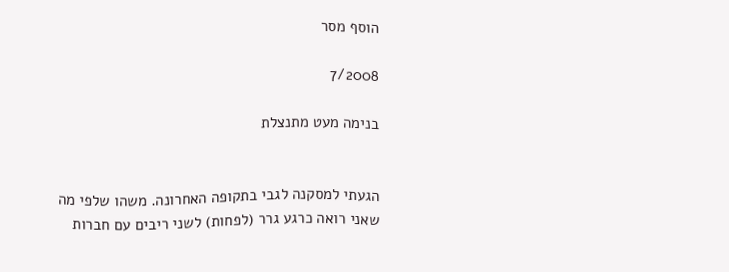הוסף מסר

7/2008

בנימה מעט מתנצלת


הגעתי למסקנה לגבי בתקופה האחרונה. משהו שלפי מה שאני רואה כרגע גרר (לפחות) לשני ריבים עם חברות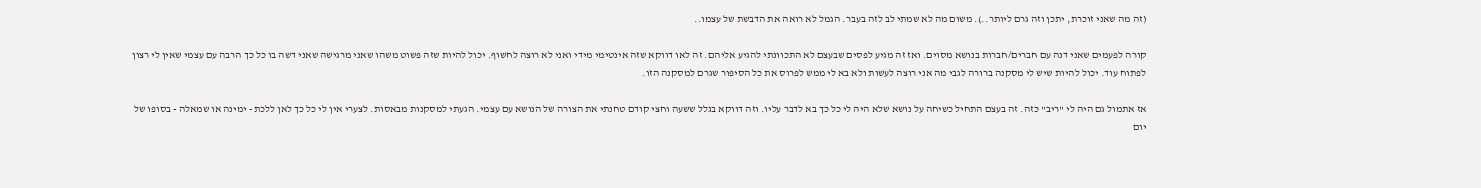(זה מה שאני זוכרת, יתכן וזה גרם ליותר..). משום מה לא שמתי לב לזה בעבר. הגמל לא רואה את הדבשת של עצמו..

קורה לפעמים שאני דנה עם חברים/חברות בנושא מסוים. ואז זה מגיע לפסים שבעצם לא התכוונתי להגיע אליהם. זה לאו דווקא שזה אינטימי מידי ואני לא רוצה לחשוף. יכול להיות שזה פשוט משהו שאני מרגישה שאני דשה בו כל כך הרבה עם עצמי שאין לי רצון לפתוח עוד. יכול להיות שיש לי מסקנה ברורה לגבי מה אני רוצה לעשות ולא בא לי ממש לפרוס את כל הסיפור שגרם למסקנה הזו.

אז אתמול גם היה לי "ריב" כזה. זה בעצם התחיל כשיחה על נושא שלא היה לי כל כך בא לדבר עליו. וזה דווקא בגלל ששעה וחצי קודם טחנתי את הצורה של הנושא עם עצמי. הגעתי למסקנות מבאסות. לצערי אין לי כל כך לאן ללכת - ימינה או שמאלה - בסופו של יום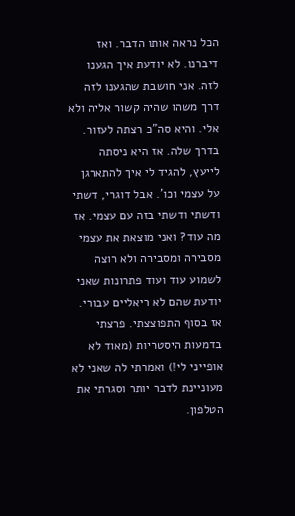הכל נראה אותו הדבר. ואז דיברנו. לא יודעת איך הגענו לזה. אני חושבת שהגענו לזה דרך משהו שהיה קשור אליה ולא אלי. והיא סה"כ רצתה לעזור. בדרך שלה. אז היא ניסתה לייעץ, להגיד לי איך להתארגן על עצמי וכו'. אבל דוגרי, דשתי ודשתי ודשתי בזה עם עצמי. אז מה עוד? ואני מוצאת את עצמי מסבירה ומסבירה ולא רוצה לשמוע עוד ועוד פתרונות שאני יודעת שהם לא ריאליים עבורי. אז בסוף התפוצצתי. פרצתי בדמעות היסטריות (מאוד לא אופייני לי!) ואמרתי לה שאני לא מעוניינת לדבר יותר וסגרתי את הטלפון.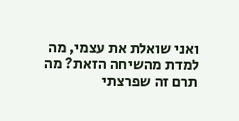ואני שואלת את עצמי, מה למדת מהשיחה הזאת? מה תרם זה שפרצתי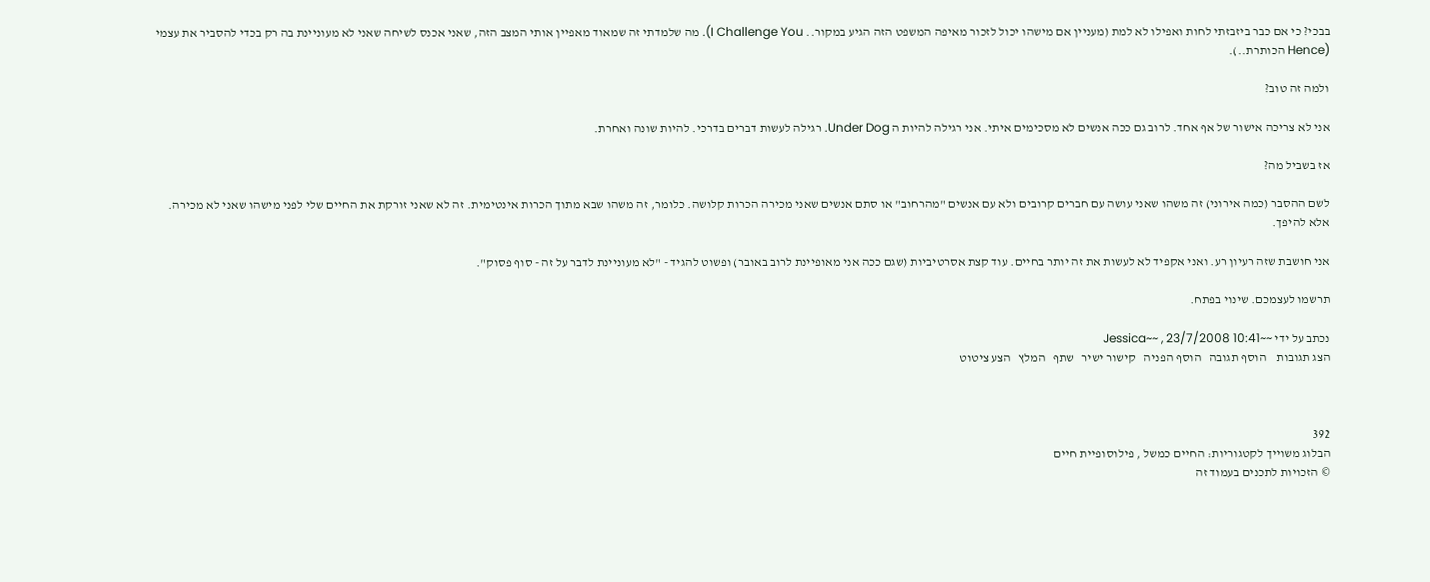בבכי? כי אם כבר ביזבזתי לחות ואפילו לא למת (מעניין אם מישהו יכול לזכור מאיפה המשפט הזה הגיע במקור.. I Challenge You). מה שלמדתי זה שמאוד מאפיין אותי המצב הזה, שאני אכנס לשיחה שאני לא מעוניינת בה רק בכדי להסביר את עצמי (Hence הכותרת..).

ולמה זה טוב?

אני לא צריכה אישור של אף אחד. לרוב גם ככה אנשים לא מסכימים איתי. אני רגילה להיות ה Under Dog. רגילה לעשות דברים בדרכי. להיות שונה ואחרת.

אז בשביל מה?

לשם ההסבר (כמה אירוני) זה משהו שאני עושה עם חברים קרובים ולא עם אנשים "מהרחוב" או סתם אנשים שאני מכירה הכרות קלושה. כלומר, זה משהו שבא מתוך הכרות אינטימית. זה לא שאני זורקת את החיים שלי לפני מישהו שאני לא מכירה. אלא להיפך.

אני חושבת שזה רעיון רע. ואני אקפיד לא לעשות את זה יותר בחיים. עוד קצת אסרטיביות (שגם ככה אני מאופיינת לרוב באובר) ופשוט להגיד - "לא מעוניינת לדבר על זה - סוף פסוק".

תרשמו לעצמכם. שינוי בפתח.

נכתב על ידי ~~Jessica~~ , 23/7/2008 10:41
הצג תגובות    הוסף תגובה   הוסף הפניה   קישור ישיר   שתף   המלץ   הצע ציטוט



392
הבלוג משוייך לקטגוריות: החיים כמשל , פילוסופיית חיים
© הזכויות לתכנים בעמוד זה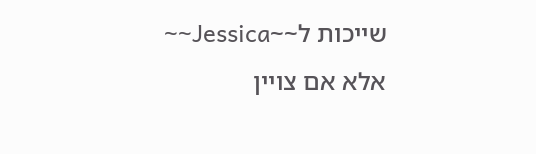שייכות ל~~Jessica~~ אלא אם צויין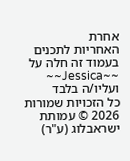אחרת
האחריות לתכנים בעמוד זה חלה על ~~Jessica~~ ועליו/ה בלבד
כל הזכויות שמורות 2026 © עמותת ישראבלוג (ע"ר)